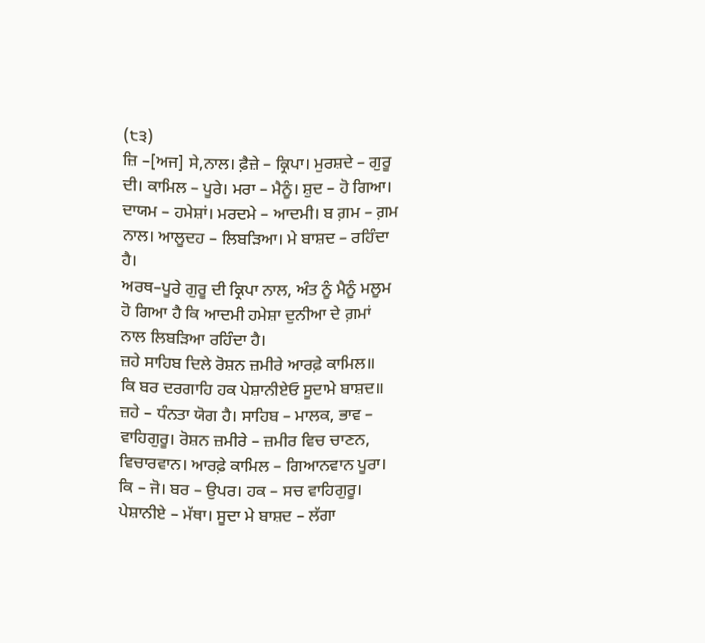(੮੩)
ਜ਼ਿ –[ਅਜ] ਸੇ,ਨਾਲ। ਫ਼ੈਜ਼ੇ – ਕ੍ਰਿਪਾ। ਮੁਰਸ਼ਦੇ – ਗੁਰੂ ਦੀ। ਕਾਮਿਲ – ਪੂਰੇ। ਮਰਾ – ਮੈਨੂੰ। ਸ਼ੁਦ – ਹੋ ਗਿਆ। ਦਾਯਮ – ਹਮੇਸ਼ਾਂ। ਮਰਦਮੇ – ਆਦਮੀ। ਬ ਗ਼ਮ – ਗ਼ਮ ਨਾਲ। ਆਲੂਦਹ – ਲਿਬੜਿਆ। ਮੇ ਬਾਸ਼ਦ – ਰਹਿੰਦਾ ਹੈ।
ਅਰਥ–ਪੂਰੇ ਗੁਰੂ ਦੀ ਕ੍ਰਿਪਾ ਨਾਲ, ਅੰਤ ਨੂੰ ਮੈਨੂੰ ਮਲੂਮ ਹੋ ਗਿਆ ਹੈ ਕਿ ਆਦਮੀ ਹਮੇਸ਼ਾ ਦੁਨੀਆ ਦੇ ਗ਼ਮਾਂ ਨਾਲ ਲਿਬੜਿਆ ਰਹਿੰਦਾ ਹੈ।
ਜ਼ਹੇ ਸਾਹਿਬ ਦਿਲੇ ਰੋਸ਼ਨ ਜ਼ਮੀਰੇ ਆਰਫ਼ੇ ਕਾਮਿਲ॥
ਕਿ ਬਰ ਦਰਗਾਹਿ ਹਕ ਪੇਸ਼ਾਨੀਏਓ ਸੂਦਾਮੇ ਬਾਸ਼ਦ॥
ਜ਼ਹੇ – ਧੰਨਤਾ ਯੋਗ ਹੈ। ਸਾਹਿਬ – ਮਾਲਕ, ਭਾਵ – ਵਾਹਿਗੁਰੂ। ਰੋਸ਼ਨ ਜ਼ਮੀਰੇ – ਜ਼ਮੀਰ ਵਿਚ ਚਾਣਨ, ਵਿਚਾਰਵਾਨ। ਆਰਫ਼ੇ ਕਾਮਿਲ – ਗਿਆਨਵਾਨ ਪੂਰਾ। ਕਿ – ਜੋ। ਬਰ – ਉਪਰ। ਹਕ – ਸਚ ਵਾਹਿਗੁਰੂ। ਪੇਸ਼ਾਨੀਏ – ਮੱਥਾ। ਸੂਦਾ ਮੇ ਬਾਸ਼ਦ – ਲੱਗਾ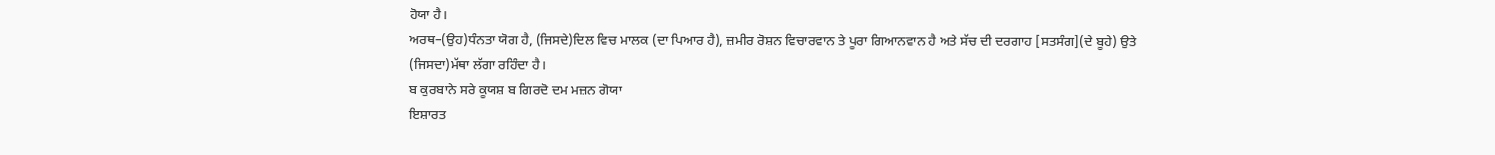ਹੋਯਾ ਹੈ।
ਅਰਥ–(ਉਹ)ਧੰਨਤਾ ਯੋਗ ਹੈ, (ਜਿਸਦੇ)ਦਿਲ ਵਿਚ ਮਾਲਕ (ਦਾ ਪਿਆਰ ਹੈ), ਜ਼ਮੀਰ ਰੋਸ਼ਨ ਵਿਚਾਰਵਾਨ ਤੇ ਪੂਰਾ ਗਿਆਨਵਾਨ ਹੈ ਅਤੇ ਸੱਚ ਦੀ ਦਰਗਾਹ [ਸਤਸੰਗ](ਦੇ ਬੂਹੇ) ਉਤੇ (ਜਿਸਦਾ)ਮੱਥਾ ਲੱਗਾ ਰਹਿੰਦਾ ਹੈ।
ਬ ਕੁਰਬਾਨੇ ਸਰੇ ਕੂਯਸ਼ ਬ ਗਿਰਦੋ ਦਮ ਮਜ਼ਨ ਗੋਯਾ
ਇਸ਼ਾਰਤ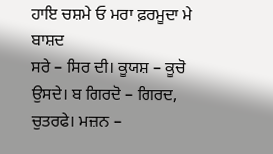ਹਾਇ ਚਸ਼ਮੇ ਓ ਮਰਾ ਫ਼ਰਮੂਦਾ ਮੇ ਬਾਸ਼ਦ
ਸਰੇ – ਸਿਰ ਦੀ। ਕੂਯਸ਼ – ਕੂਚੋ ਉਸਦੇ। ਬ ਗਿਰਦੋ – ਗਿਰਦ, ਚੁਤਰਫੇ। ਮਜ਼ਨ –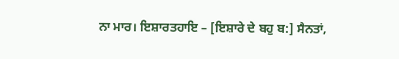ਨਾ ਮਾਰ। ਇਸ਼ਾਰਤਹਾਇ – [ਇਸ਼ਾਰੇ ਦੇ ਬਹੁ ਬ:] ਸੈਨਤਾਂ,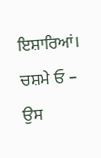ਇਸ਼ਾਰਿਆਂ। ਚਸ਼ਮੇ ਓ – ਉਸ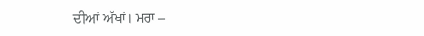ਦੀਆਂ ਅੱਖਾਂ। ਮਰਾ –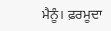ਮੈਨੂੰ। ਫ਼ਰਮੂਦਾ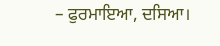– ਫੁਰਮਾਇਆ, ਦਸਿਆ।